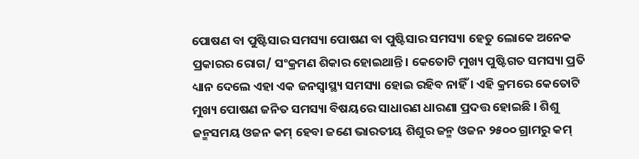ପୋଷଣ ବା ପୁଷ୍ଟିସାର ସମସ୍ୟା ପୋଷଣ ବା ପୁଷ୍ଟିସାର ସମସ୍ୟା ହେତୁ ଲୋକେ ଅନେକ ପ୍ରକାରର ରୋଗ/ ସଂକ୍ରମଣ ଶିକାର ହୋଇଥାନ୍ତି । କେତୋଟି ମୁଖ୍ୟ ପୁଷ୍ଟିଗତ ସମସ୍ୟା ପ୍ରତି ଧ୍ୟାନ ଦେଲେ ଏହା ଏକ ଜନସ୍ୱାସ୍ଥ୍ୟ ସମସ୍ୟା ହୋଇ ରହିବ ନାହିଁ । ଏହି କ୍ରମରେ କେତୋଟି ମୁଖ୍ୟ ପୋଷଣ ଜନିତ ସମସ୍ୟା ବିଷୟରେ ସାଧାରଣ ଧାରଣା ପ୍ରଦତ୍ତ ହୋଇଛି । ଶିଶୁ ଜନ୍ମସମୟ ଓଜନ କମ୍ ହେବା ଜଣେ ଭାରତୀୟ ଶିଶୁର ଜନ୍ମ ଓଜନ ୨୫୦୦ ଗ୍ରାମରୁ କମ୍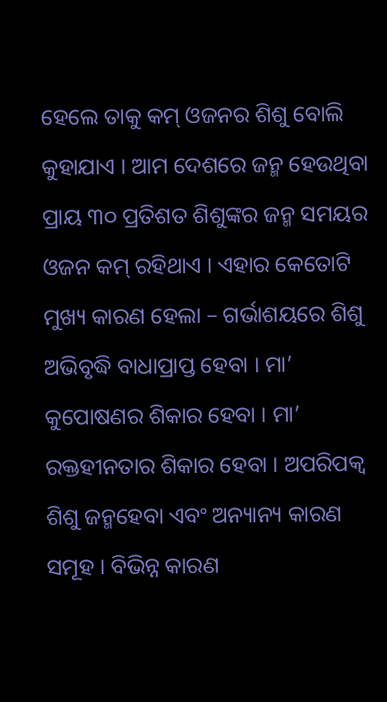ହେଲେ ତାକୁ କମ୍ ଓଜନର ଶିଶୁ ବୋଲି କୁହାଯାଏ । ଆମ ଦେଶରେ ଜନ୍ମ ହେଉଥିବା ପ୍ରାୟ ୩୦ ପ୍ରତିଶତ ଶିଶୁଙ୍କର ଜନ୍ମ ସମୟର ଓଜନ କମ୍ ରହିଥାଏ । ଏହାର କେତୋଟି ମୁଖ୍ୟ କାରଣ ହେଲା – ଗର୍ଭାଶୟରେ ଶିଶୁ ଅଭିବୃଦ୍ଧି ବାଧାପ୍ରାପ୍ତ ହେବା । ମା’ କୁପୋଷଣର ଶିକାର ହେବା । ମା’ ରକ୍ତହୀନତାର ଶିକାର ହେବା । ଅପରିପକ୍ଵ ଶିଶୁ ଜନ୍ମହେବା ଏବଂ ଅନ୍ୟାନ୍ୟ କାରଣ ସମୂହ । ବିଭିନ୍ନ କାରଣ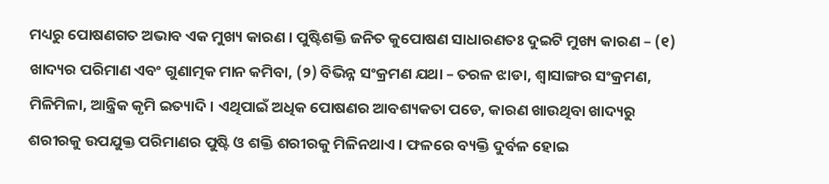ମଧ୍ୟରୁ ପୋଷଣଗତ ଅଭାବ ଏକ ମୁଖ୍ୟ କାରଣ । ପୁଷ୍ଟିଶକ୍ତି ଜନିତ କୁପୋଷଣ ସାଧାରଣତଃ ଦୁଇଟି ମୁଖ୍ୟ କାରଣ – (୧) ଖାଦ୍ୟର ପରିମାଣ ଏବଂ ଗୁଣାତ୍ମକ ମାନ କମିବା, (୨) ବିଭିନ୍ନ ସଂକ୍ରମଣ ଯଥା – ତରଳ ଝାଡା, ଶ୍ଵାସାଙ୍ଗର ସଂକ୍ରମଣ, ମିଳିମିଳା, ଆନ୍ତ୍ରିକ କୃମି ଇତ୍ୟାଦି । ଏଥିପାଇଁ ଅଧିକ ପୋଷଣର ଆବଶ୍ୟକତା ପଡେ, କାରଣ ଖାଉଥିବା ଖାଦ୍ୟରୁ ଶରୀରକୁ ଉପଯୁକ୍ତ ପରିମାଣର ପୁଷ୍ଟି ଓ ଶକ୍ତି ଶରୀରକୁ ମିଳିନଥାଏ । ଫଳରେ ବ୍ୟକ୍ତି ଦୁର୍ବଳ ହୋଇ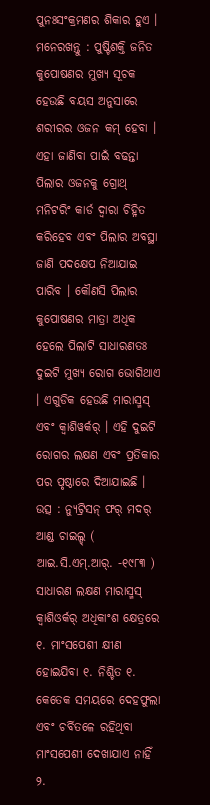ପୁନଃସଂକ୍ରମଣର ଶିକାର ହୁଏ । ମନେରଖନ୍ତୁ : ପୁଷ୍ଟିଶକ୍ତି ଜନିତ କୁପୋଷଣର ମୁଖ୍ୟ ସୂଚକ ହେଉଛି ବୟସ ଅନୁସାରେ ଶରୀରର ଓଜନ କମ୍ ହେବା । ଏହା ଜାଣିବା ପାଇଁ ବଢନ୍ତା ପିଲାର ଓଜନକୁ ଗ୍ରୋଥ୍ ମନିଟରିଂ କାର୍ଡ ଦ୍ଵାରା ଚିହ୍ନିତ କରିହେବ ଏବଂ ପିଲାର ଅବସ୍ଥା ଜାଣି ପଦକ୍ଷେପ ନିଆଯାଇ ପାରିବ । କୌଣସି ପିଲାର କୁପୋଷଣର ମାତ୍ରା ଅଧିକ ହେଲେ ପିଲାଟି ସାଧାରଣତଃ ଦୁଇଟି ମୁଖ୍ୟ ରୋଗ ଭୋଗିଥାଏ । ଏଗୁଡିକ ହେଉଛି ମାରାସ୍ମସ୍ ଏବଂ କ୍ଵାଶିୱର୍କର୍ । ଏହି ଦୁଇଟି ରୋଗର ଲକ୍ଷଣ ଏବଂ ପ୍ରତିକାର ପର ପୃଷ୍ଠାରେ ଦିଆଯାଇଛି । ଉତ୍ସ : ନ୍ୟୁଟ୍ରିସନ୍ ଫର୍ ମଦର୍ ଆଣ୍ଡ ଚାଇଲ୍ଡ୍ ( ଆଇ.ସି.ଏମ୍.ଆର୍. -୧୯୮୩ ) ସାଧାରଣ ଲକ୍ଷଣ ମାରାସ୍ମସ୍ କ୍ଵାଶିଓର୍କର୍ ଅଧିକାଂଶ କ୍ଷେତ୍ରରେ ୧. ମାଂସପେଶୀ କ୍ଷୀଣ ହୋଇଯିବା ୧. ନିଶ୍ଚିତ ୧. କେତେକ ସମୟରେ ଦେହଫୁଲା ଏବଂ ଚର୍ବିତଳେ ରହିଥିବା ମାଂସପେଶୀ ଦେଖାଯାଏ ନାହିଁ ୨.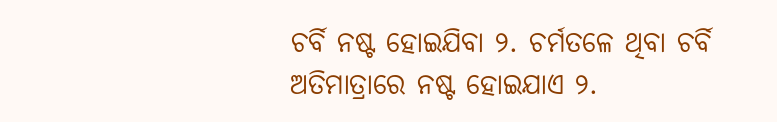ଚର୍ବି ନଷ୍ଟ ହୋଇଯିବା ୨. ଚର୍ମତଳେ ଥିବା ଚର୍ବି ଅତିମାତ୍ରାରେ ନଷ୍ଟ ହୋଇଯାଏ ୨.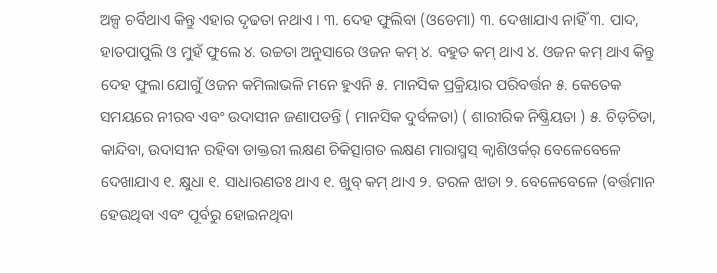ଅଳ୍ପ ଚର୍ବିଥାଏ କିନ୍ତୁ ଏହାର ଦୃଢତା ନଥାଏ । ୩. ଦେହ ଫୁଲିବା (ଓଡେମା) ୩. ଦେଖାଯାଏ ନାହିଁ ୩. ପାଦ, ହାତପାପୁଲି ଓ ମୁହଁ ଫୁଲେ ୪. ଉଚ୍ଚତା ଅନୁସାରେ ଓଜନ କମ୍ ୪. ବହୁତ କମ୍ ଥାଏ ୪. ଓଜନ କମ୍ ଥାଏ କିନ୍ତୁ ଦେହ ଫୁଲା ଯୋଗୁଁ ଓଜନ କମିଲାଭଳି ମନେ ହୁଏନି ୫. ମାନସିକ ପ୍ରକ୍ରିୟାର ପରିବର୍ତ୍ତନ ୫. କେତେକ ସମୟରେ ନୀରବ ଏବଂ ଉଦାସୀନ ଜଣାପଡନ୍ତି ( ମାନସିକ ଦୁର୍ବଳତା) ( ଶାରୀରିକ ନିଷ୍କ୍ରିୟତା ) ୫. ଚିଡ଼ଚିଡା, କାନ୍ଦିବା, ଉଦାସୀନ ରହିବା ଡାକ୍ତରୀ ଲକ୍ଷଣ ଚିକିତ୍ସାଗତ ଲକ୍ଷଣ ମାରାସ୍ମସ୍ କ୍ଵାଶିଓର୍କର୍ ବେଳେବେଳେ ଦେଖାଯାଏ ୧. କ୍ଷୁଧା ୧. ସାଧାରଣତଃ ଥାଏ ୧. ଖୁବ୍ କମ୍ ଥାଏ ୨. ତରଳ ଝାଡା ୨. ବେଳେବେଳେ (ବର୍ତ୍ତମାନ ହେଉଥିବା ଏବଂ ପୂର୍ବରୁ ହୋଇନଥିବା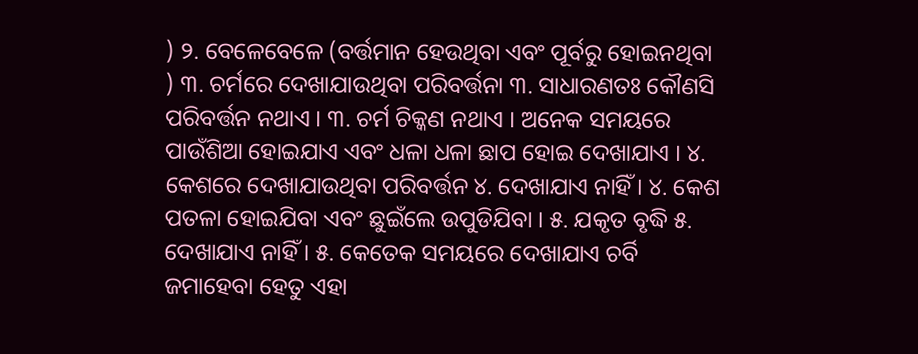) ୨. ବେଳେବେଳେ (ବର୍ତ୍ତମାନ ହେଉଥିବା ଏବଂ ପୂର୍ବରୁ ହୋଇନଥିବା ) ୩. ଚର୍ମରେ ଦେଖାଯାଉଥିବା ପରିବର୍ତ୍ତନା ୩. ସାଧାରଣତଃ କୌଣସି ପରିବର୍ତ୍ତନ ନଥାଏ । ୩. ଚର୍ମ ଚିକ୍କଣ ନଥାଏ । ଅନେକ ସମୟରେ ପାଉଁଶିଆ ହୋଇଯାଏ ଏବଂ ଧଳା ଧଳା ଛାପ ହୋଇ ଦେଖାଯାଏ । ୪. କେଶରେ ଦେଖାଯାଉଥିବା ପରିବର୍ତ୍ତନ ୪. ଦେଖାଯାଏ ନାହିଁ । ୪. କେଶ ପତଳା ହୋଇଯିବା ଏବଂ ଛୁଇଁଲେ ଉପୁଡିଯିବା । ୫. ଯକୃତ ବୃଦ୍ଧି ୫. ଦେଖାଯାଏ ନାହିଁ । ୫. କେତେକ ସମୟରେ ଦେଖାଯାଏ ଚର୍ବି ଜମାହେବା ହେତୁ ଏହା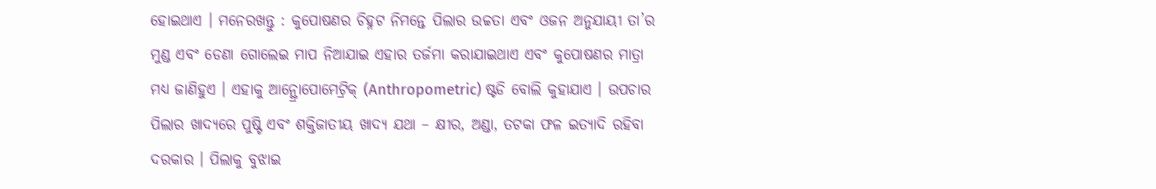ହୋଇଥାଏ । ମନେରଖନ୍ତୁ : କୁପୋଷଣର ଚିହ୍ନଟ ନିମନ୍ତେ ପିଲାର ଉଚ୍ଚତା ଏବଂ ଓଜନ ଅନୁଯାୟୀ ତା’ର ମୁଣ୍ଡ ଏବଂ ଡେଣା ଗୋଲେଇ ମାପ ନିଆଯାଇ ଏହାର ତର୍ଜମା କରାଯାଇଥାଏ ଏବଂ କୁପୋଷଣର ମାତ୍ରା ମଧ୍ୟ ଜାଣିହୁଏ । ଏହାକୁ ଆନ୍ଥ୍ରୋପୋମେଟ୍ରିକ୍ (Anthropometric) ଷ୍ଟଡି ବୋଲି କୁହାଯାଏ । ଉପଚାର ପିଲାର ଖାଦ୍ୟରେ ପୁଷ୍ଟି ଏବଂ ଶକ୍ତିଜାତୀୟ ଖାଦ୍ୟ ଯଥା – କ୍ଷୀର, ଅଣ୍ଡା, ତଟକା ଫଳ ଇତ୍ୟାଦି ରହିବା ଦରକାର । ପିଲାକୁ ବୁଝାଇ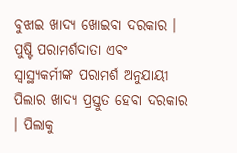ବୁଝାଇ ଖାଦ୍ୟ ଖୋଇବା ଦରକାର । ପୁଷ୍ଟି ପରାମର୍ଶଦାତା ଏବଂ ସ୍ୱାସ୍ଥ୍ୟକର୍ମୀଙ୍କ ପରାମର୍ଶ ଅନୁଯାୟୀ ପିଲାର ଖାଦ୍ୟ ପ୍ରସ୍ତୁତ ହେବା ଦରକାର । ପିଲାକୁ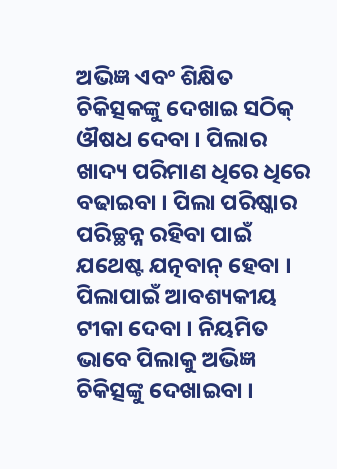ଅଭିଜ୍ଞ ଏବଂ ଶିକ୍ଷିତ ଚିକିତ୍ସକଙ୍କୁ ଦେଖାଇ ସଠିକ୍ ଔଷଧ ଦେବା । ପିଲାର ଖାଦ୍ୟ ପରିମାଣ ଧିରେ ଧିରେ ବଢାଇବା । ପିଲା ପରିଷ୍କାର ପରିଚ୍ଛନ୍ନ ରହିବା ପାଇଁ ଯଥେଷ୍ଟ ଯତ୍ନବାନ୍ ହେବା । ପିଲାପାଇଁ ଆବଶ୍ୟକୀୟ ଟୀକା ଦେବା । ନିୟମିତ ଭାବେ ପିଲାକୁ ଅଭିଜ୍ଞ ଚିକିତ୍ସଙ୍କୁ ଦେଖାଇବା ।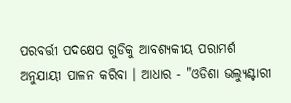ପରବର୍ତ୍ତୀ ପଦକ୍ଷେପ ଗୁଡିକୁ ଆବଶ୍ୟକୀୟ ପରାମର୍ଶ ଅନୁଯାୟୀ ପାଳନ କରିବା । ଆଧାର - "ଓଡିଶା ଭଲ୍ୟୁଣ୍ଟାରୀ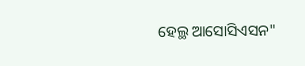ହେଲ୍ଥ ଆସୋସିଏସନ"